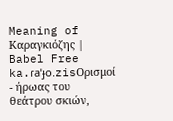Meaning of Καραγκιόζης | Babel Free
ka.ɾaˈɟo.zisΟρισμοί
- ήρωας του θεάτρου σκιών,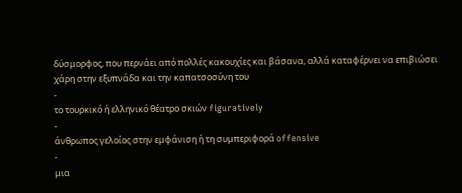δύσμορφος, που περνάει από πολλές κακουχίες και βάσανα, αλλά καταφέρνει να επιβιώσει χάρη στην εξυπνάδα και την καπατσοσύνη του
-
το τουρκικό ή ελληνικό θέατρο σκιών figuratively
-
άνθρωπος γελοίος στην εμφάνιση ή τη συμπεριφορά offensive
-
μια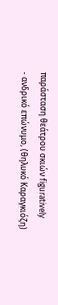παράσταση θεάτρου σκιών figuratively
- ανδρικό επώνυμο, (θηλυκό Καραγκιόζη)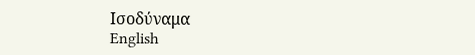Ισοδύναμα
English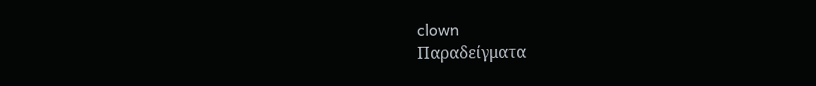clown
Παραδείγματα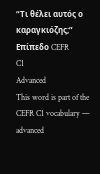“Τι θέλει αυτός ο καραγκιόζης;”
Επίπεδο CEFR
C1
Advanced
This word is part of the CEFR C1 vocabulary — advanced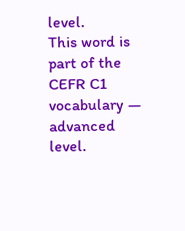level.
This word is part of the CEFR C1 vocabulary — advanced level.